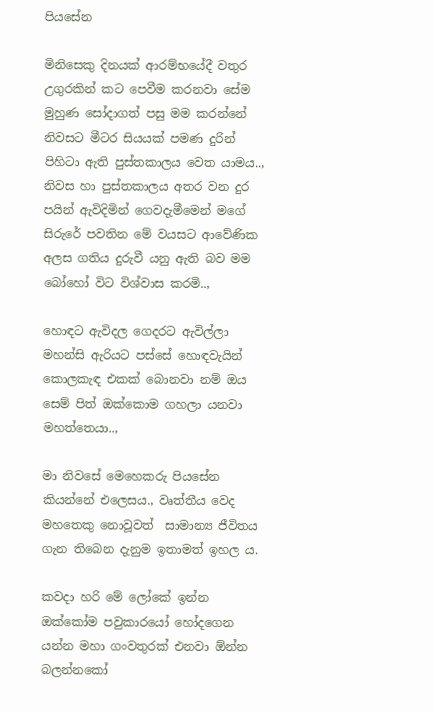පියසේන

මිනිසෙකු දිනයක් ආරම්භයේදී වතුර උගුරකින් කට පෙවීම කරනවා සේම මුහුණ සෝදාගත් පසු මම කරන්නේ නිවසට මීටර සියයක් පමණ දුරින් පිහිටා ඇති පුස්තකාලය වෙත යාමය.., නිවස හා පුස්තකාලය අතර වන දුර පයින් ඇවිදිමින් ගෙවදැමීමෙන් මගේ සිරුරේ පවතින මේ වයසට ආවේණික අලස ගතිය දුරුවී යනු ඇති බව මම බෝහෝ විට විශ්වාස කරමි..,

හොඳට ඇවිදල ගෙදරට ඇවිල්ලා මහන්සි ඇරියට පස්සේ හොඳවැයින් කොලකැඳ එකක් බොනවා නම් ඔය සෙම් පිත් ඔක්කොම ගහලා යනවා මහත්තෙයා..,

මා නිවසේ මෙහෙකරු පියසේන කියන්නේ එලෙසය., වෘත්තීය වෙද මහතෙකු නොවූවත්  සාමාන්‍ය ජීවිතය ගැන තිබෙන දැනුම ඉතාමත් ඉහල ය.

කවදා හරි මේ ලෝකේ ඉන්න ඔක්කෝම පවුකාරයෝ හෝදගෙන යන්න මහා ගංවතුරක් එනවා ඕන්න බලන්නකෝ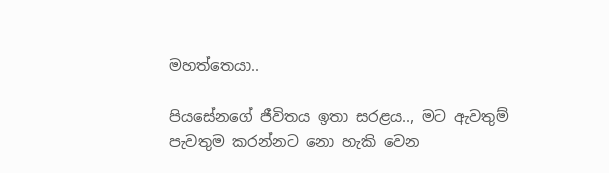මහත්තෙයා..

පියසේනගේ ජීවිතය ඉතා සරළය.., මට ඇවතුම් පැවතුම කරන්නට නො හැකි වෙන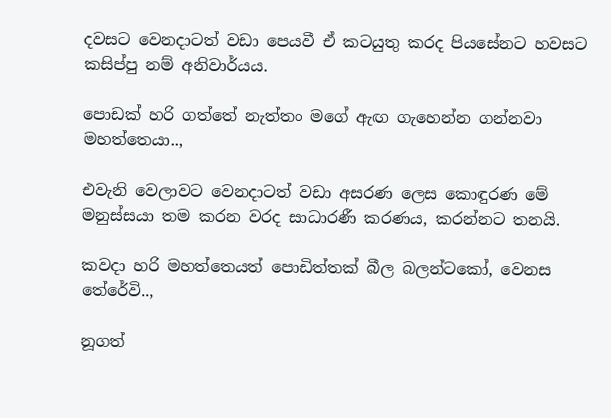දවසට වෙනදාටත් වඩා පෙයවී ඒ කටයුතු කරද පියසේනට හවසට කසිප්පු නම් අනිවාර්යය.

පොඩක් හරි ගත්තේ නැත්තං මගේ ඇඟ ගැහෙන්න ගන්නවා මහත්තෙයා..,

එවැනි වෙලාවට වෙනදාටත් වඩා අසරණ ලෙස කොඳුරණ මේ මනුස්සයා තම කරන වරද සාධාරණී කරණය, කරන්නට තනයි.

කවදා හරි මහත්තෙයත් පොඩිත්තක් බීල බලන්ටකෝ, වෙනස තේරේවි..,

නූගත්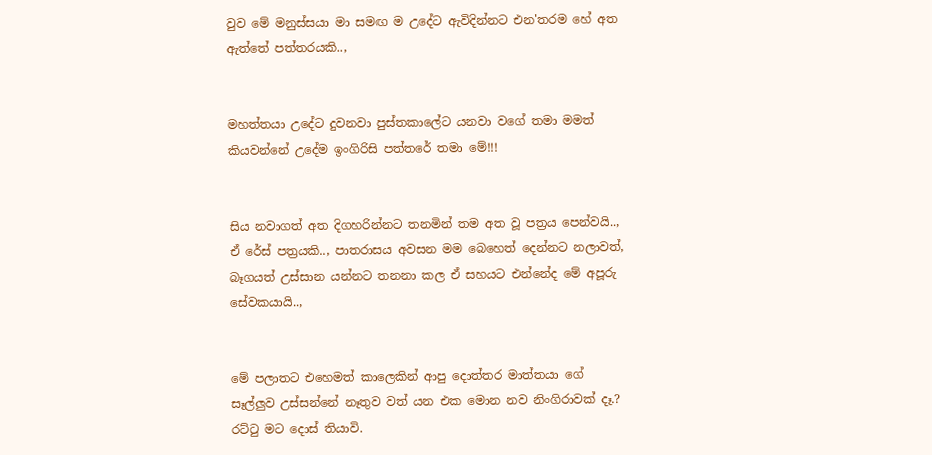වුව මේ මනුස්සයා මා සමඟ ම උදේට ඇවිදින්නට එන'තරම හේ අත ඇත්තේ පත්තරයකි..,


මහත්තයා උදේට දුවනවා පුස්තකාලේට යනවා වගේ තමා මමත් කියවන්නේ උදේම ඉංගිරිසි පත්තරේ තමා මේ!!!


සිය නවාගත් අත දිගහරින්නට තනමින් තම අත වූ පත්‍රය පෙන්වයි.., ඒ රේස් පත්‍රයකි.., පාතරාසය අවසන මම බෙහෙත් දෙන්නට නලාවත්, බෑගයත් උස්සාන යන්නට තනනා කල ඒ සහයට එන්නේද මේ අපූරු සේවකයායි..,


මේ පලාතට එහෙමත් කාලෙකින් ආපු දොත්තර මාත්තයා ගේ සෑල්ලුව උස්සන්නේ නෑතුව වත් යන එක මොන නව නිංගිරාවක් දෑ.?
රට්‍ටු මට දොස් තියාවි.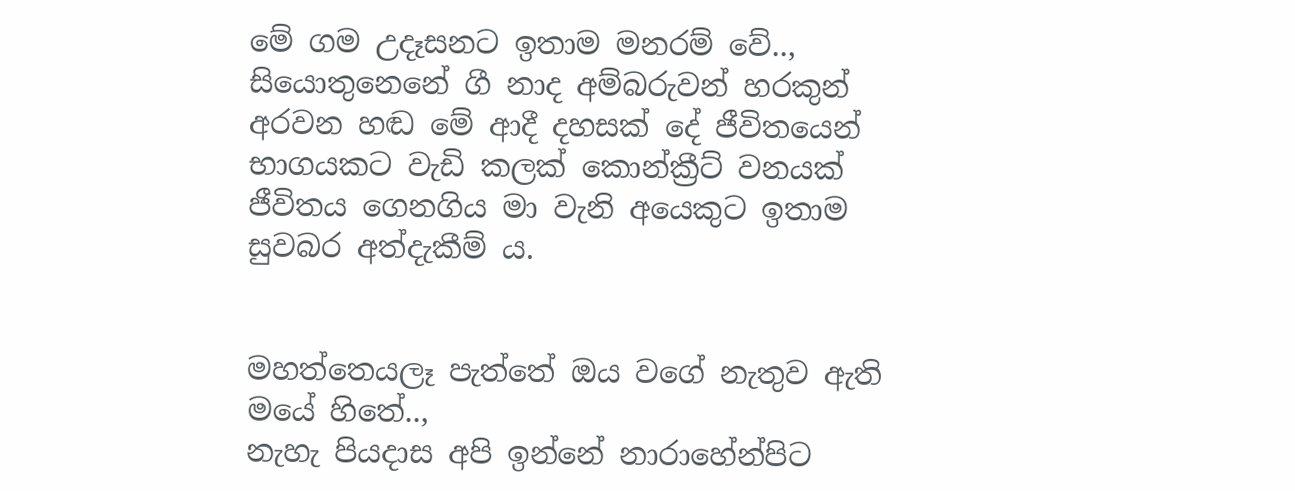මේ ගම උදෑසනට ඉතාම මනරම් වේ.., සියොතුනෙනේ ගී නාද අම්බරුවන් හරකුන් අරවන හඬ මේ ආදී දහසක් දේ ජීවිතයෙන් භාගයකට වැඩි කලක් කොන්ක්‍රීට් වනයක් ජීවිතය ගෙනගිය මා වැනි අයෙකුට ඉතාම සුවබර අත්දැකීම් ය.


මහත්තෙයලෑ පැත්තේ ඔය වගේ නැතුව ඇති මයේ හිතේ..,
නැහැ පියදාස අපි ඉන්නේ නාරාහේන්පිට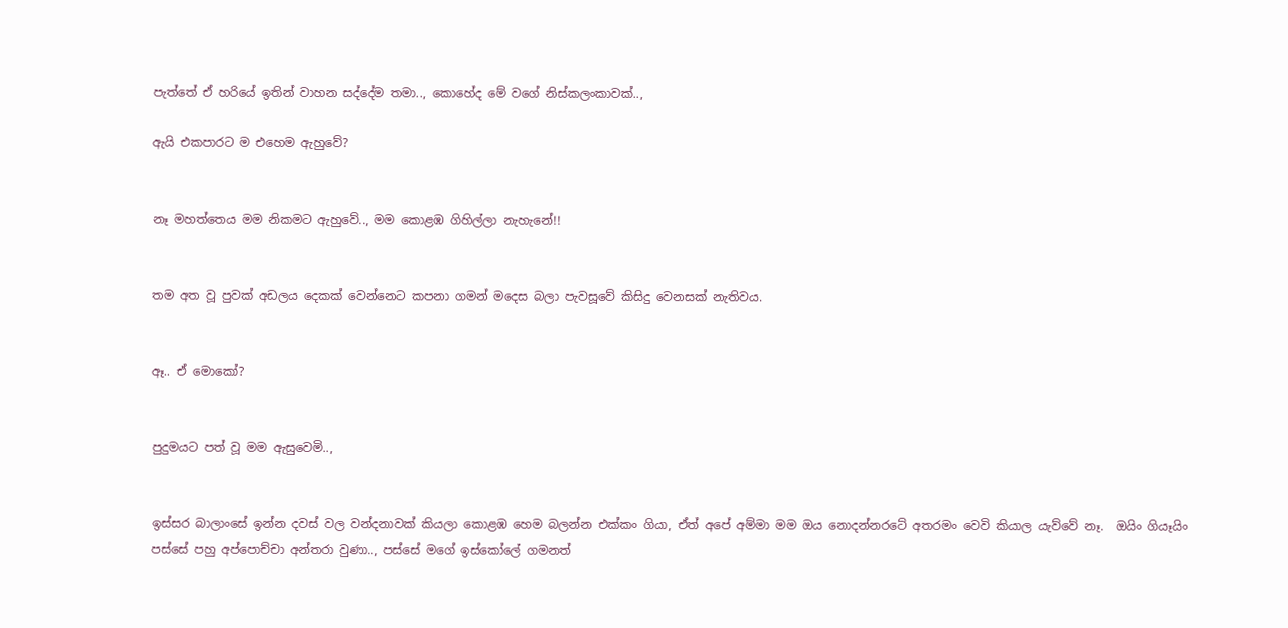පැත්තේ ඒ හරියේ ඉතින් වාහන සද්දේම තමා.., කොහේද මේ වගේ නිස්කලංකාවක්..,

ඇයි එකපාරට ම එහෙම ඇහුවේ?


නෑ මහත්තෙය මම නිකමට ඇහුවේ.., මම කොළඹ ගිහිල්ලා නැහැනේ!!


තම අත වූ පුවක් අඩලය දෙකක් වෙන්නෙට කපනා ගමන් මදෙස බලා පැවසූවේ කිසිදු වෙනසක් නැතිවය.


ඈ.. ඒ මොකෝ?


පුදුමයට පත් වූ මම ඇසුවෙමි..,


ඉස්සර බාලාංසේ ඉන්න දවස් වල වන්දනාවක් කියලා කොළඹ හෙම බලන්න එක්කං ගියා, ඒත් අපේ අම්මා මම ඔය නොදන්නරටේ අතරමං වෙවි කියාල යැව්වේ නෑ.  ඔයිං ගියෑයිං පස්සේ පහු අප්පොච්චා අන්තරා වුණා.., පස්සේ මගේ ඉස්කෝලේ ගමනත්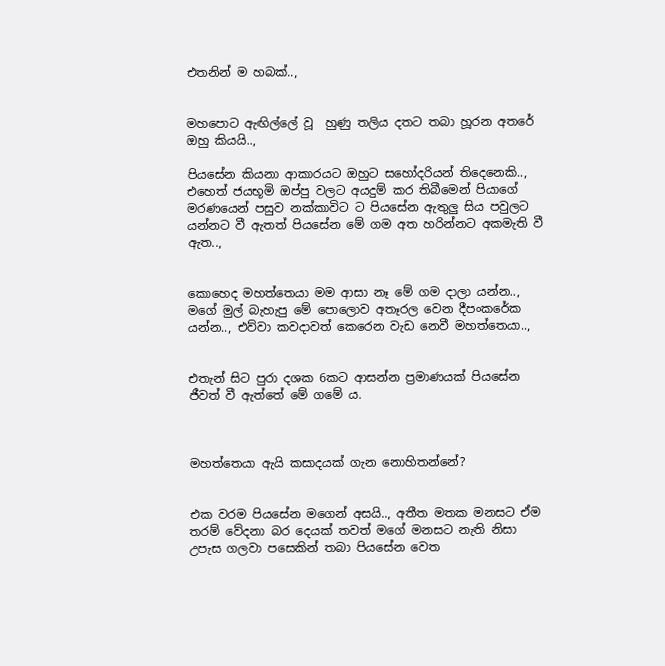එතනින් ම හබක්..,


මහපොට ඇඟිල්ලේ වූ  හුණු තලිය දතට තබා හූරන අතරේ ඔහු කියයි..,

පියසේන කියනා ආකාරයට ඔහුට සහෝදරියන් තිදෙනෙකි.., එහෙත් ජයභූමි ඔප්පු වලට අයදුම් කර තිබීමෙන් පියාගේ මරණයෙන් පසුව නක්කාවිට ට පියසේන ඇතුලු සිය පවුලට යන්නට වී ඇතත් පියසේන මේ ගම අත හරින්නට අකමැති වී ඇත..,


කොහෙද මහත්තෙයා මම ආසා නෑ මේ ගම දාලා යන්න.., මගේ මුල් බැහැපු මේ පොලොව අතෑරල වෙන දීපංකරේක යන්න.., එව්වා කවදාවත් කෙරෙන වැඩ නෙවී මහත්තෙයා..,


එතැන් සිට පුරා දශක 6කට ආසන්න ප්‍රමාණයක් පියසේන ජීවත් වී ඇත්තේ මේ ගමේ ය.



මහත්තෙයා ඇයි කසාදයක් ගැන නොහිතන්නේ?


එක වරම පියසේන මගෙන් අසයි.., අතීත මතක මනසට ඒම තරම් වේදනා බර දෙයක් තවත් මගේ මනසට නැති නිසා උපැස ගලවා පසෙකින් තබා පියසේන වෙත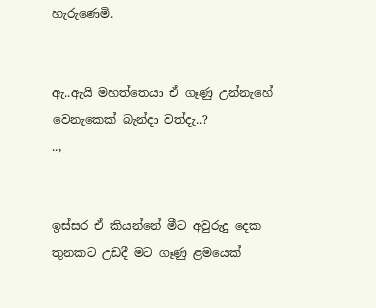හැරුණෙමි.


ඇ..ඇයි මහත්තෙයා ඒ ගෑණු උන්නැහේ වෙනැකෙක් බැන්දා වත්දැ..?
..,


ඉස්සර ඒ කියන්නේ මීට අවුරුදු දෙක තුනකට උඩදී මට ගෑණු ළමයෙක්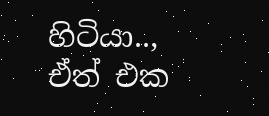හිටියා.., ඒත් එක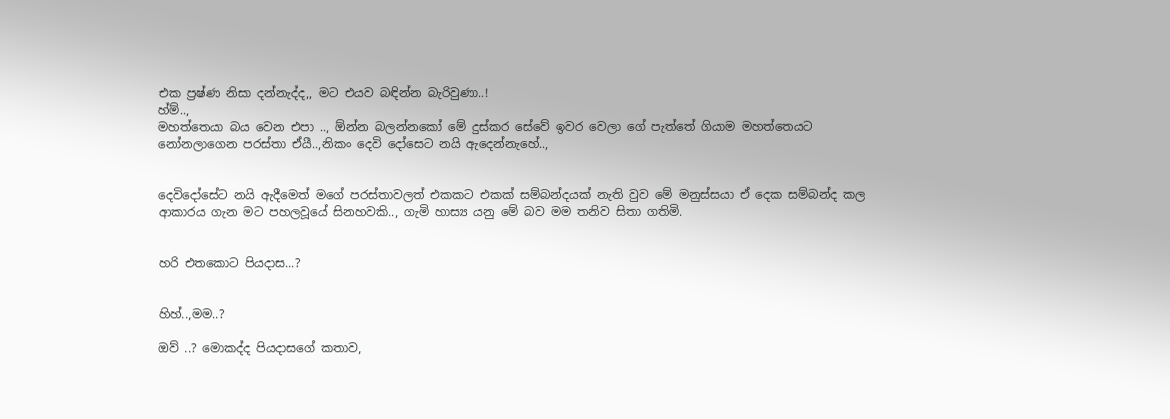එක ප්‍රෂ්ණ නිසා දන්නැද්ද,, මට එයව බඳින්න බැරිවුණා..!
හ්ම්..,
මහත්තෙයා බය වෙන එපා .., ඕන්න බලන්නකෝ මේ දුස්කර සේවේ ඉවර වෙලා ගේ පැත්තේ ගියාම මහත්තෙයට නෝනලාගෙන පරස්තා ඒයී..,නිකං දෙවි දෝසෙට නයි ඇදෙන්නැහේ..,


දෙවිදෝසේට නයි ඇදීමෙත් මගේ පරස්තාවලත් එකකට එකක් සම්බන්දයක් නැති වුව මේ මනුස්සයා ඒ දෙක සම්බන්ද කල ආකාරය ගැන මට පහලවූයේ සිනහවකි.., ගැමි හාස්‍ය යනු මේ බව මම තනිව සිතා ගතිමි.


හරි එතකොට පියදාස...?


හිහ්..,මම..?

ඔව් ..? මොකද්ද පියදාසගේ කතාව,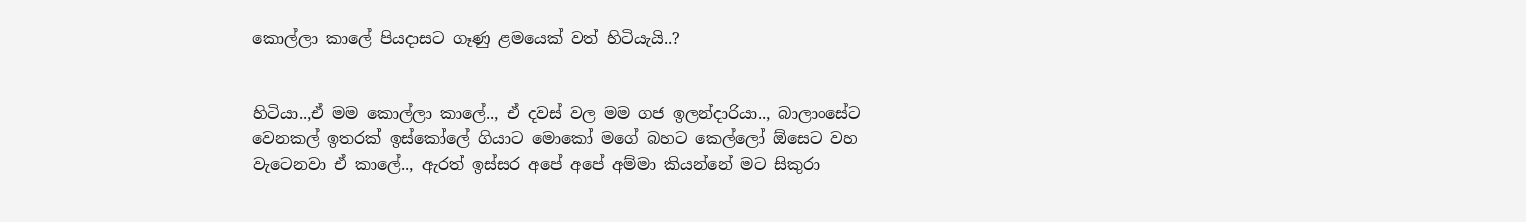කොල්ලා කාලේ පියදාසට ගෑණු ළමයෙක් වත් හිටියැයි..?


හිටියා..,ඒ මම කොල්ලා කාලේ.., ඒ දවස් වල මම ගජ ඉලන්දාරියා.., බාලාංසේට වෙනකල් ඉතරක් ඉස්කෝලේ ගියාට මොකෝ මගේ බහට කෙල්ලෝ ඕසෙට වහ වැටෙනවා ඒ කාලේ.., ඇරත් ඉස්සර අපේ අපේ අම්මා කියන්නේ මට සිකුරා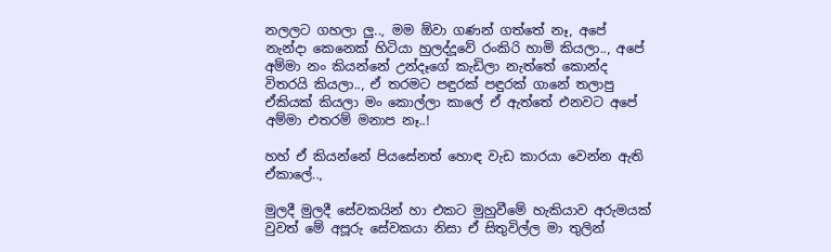නලලට ගහලා ලු.., මම ඕවා ගණන් ගත්තේ නෑ, අපේ නැන්දා කෙනෙක් හිටියා හුලද්දූවේ රංකිරි හාමි කියලා.., අපේ අම්මා නං කියන්නේ උන්දෑගේ කැඩිලා නැත්තේ කොන්ද විතරයි කියලා.., ඒ තරමට පඳුරක් පඳුරක් ගානේ තලාපු ඒකියක් කියලා මං කොල්ලා කාලේ ඒ ඇත්තේ එනවට අපේ අම්මා එතරම් මනාප නෑ..!

හහ් ඒ කියන්නේ පියසේනත් හොඳ වැඩ කාරයා වෙන්න ඇති ඒකාලේ..,

මුලදී මුලදී සේවකයින් හා එකට මුහුවීමේ හැකියාව අරුමයක් වුවත් මේ අපූරු සේවකයා නිසා ඒ සිතුවිල්ල මා තුලින්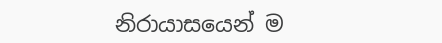නිරායාසයෙන් ම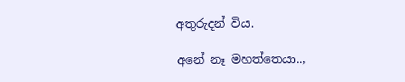අතුරුදන් විය.

අනේ නෑ මහත්තෙයා..,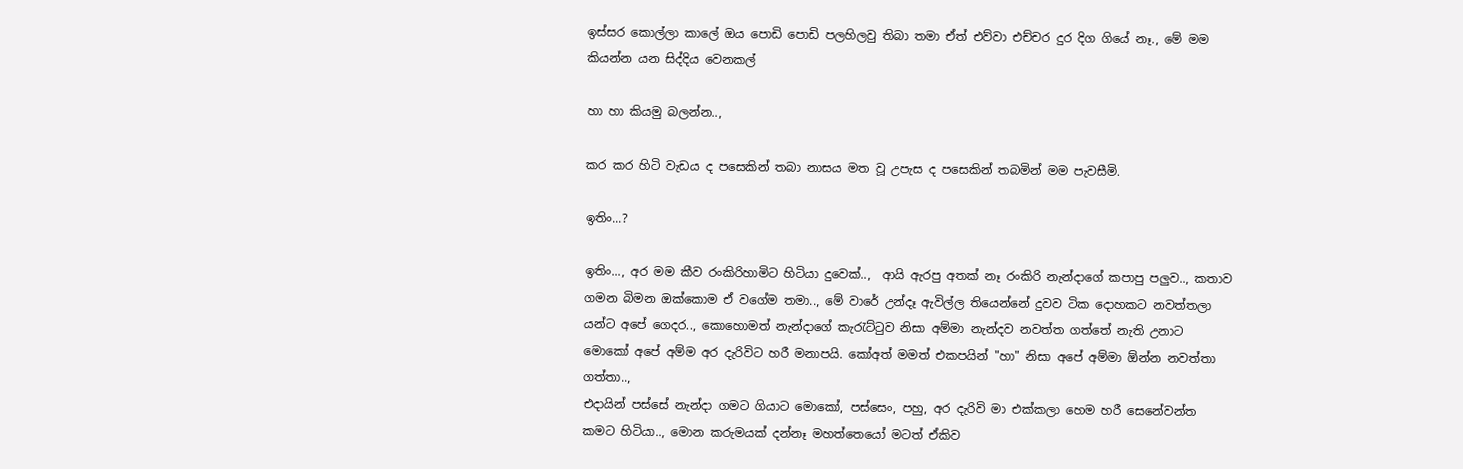ඉස්සර කොල්ලා කාලේ ඔය පොඩි පොඩි පලහිලවු තිබා තමා ඒත් එව්වා එච්චර දුර දිග ගියේ නෑ., මේ මම කියන්න යන සිද්දිය වෙනකල්

හා හා කියමු බලන්න..,

කර කර හිටි වැඩය ද පසෙකින් තබා නාසය මත වූ උපැස ද පසෙකින් තබමින් මම පැවසීමි.

ඉතිං...?

ඉතිං..., අර මම කීව රංකිරිහාමිට හිටියා දුවෙක්..,  ආයි ඇරපු අතක් නෑ රංකිරි නැන්දාගේ කපාපු පලුව.., කතාව ගමන බිමන ඔක්කොම ඒ වගේම තමා.., මේ වාරේ උන්දෑ ඇවිල්ල තියෙන්නේ දුවව ටික දොහකට නවත්තලා යන්ට අපේ ගෙදර.., කොහොමත් නැන්දාගේ කැ‍රැට්‍ටුව නිසා අම්මා නැන්දව නවත්ත ගත්තේ නැති උනාට මොකෝ අපේ අම්ම අර දැරිවිට හරී මනාපයි. කෝඅත් මමත් එකපයින් "හා" නිසා අපේ අම්මා ඕන්න නවත්තා ගත්තා..,
එදායින් පස්සේ නැන්දා ගමට ගියාට මොකෝ, පස්සෙං, පහු, අර දැරිවි මා එක්කලා හෙම හරී සෙනේවන්ත කමට හිටියා.., මොන කරුමයක් දන්නෑ මහත්තෙයෝ මටත් ඒකිව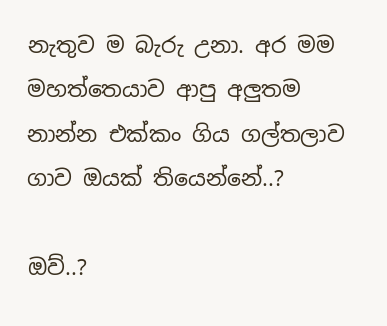නැතුව ම බැරු උනා. අර මම මහත්තෙයාව ආපු අලුතම නාන්න එක්කං ගිය ගල්තලාව ගාව ඔයක් තියෙන්නේ..?

ඔව්..?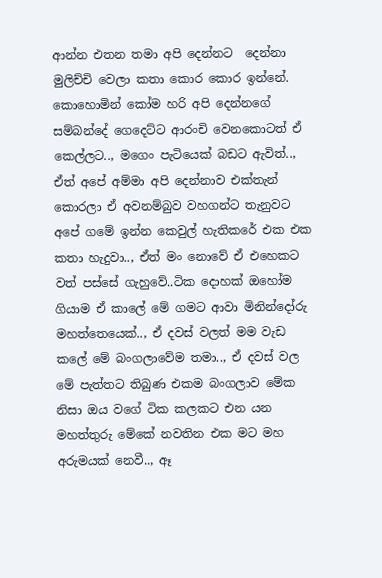ආන්න එතන තමා අපි දෙන්නට  දෙන්නා මුලිච්චි වෙලා කතා කොර කොර ඉන්නේ. කොහොමින් කෝම හරි අපි දෙන්නගේ සම්බන්දේ ගෙදෙට්ට ආරංචි වෙනකොටත් ඒ කෙල්ලට.., මගෙං පැටියෙක් බඩට ඇවිත්.., ඒත් අපේ අම්මා අපි දෙන්නාව එක්තැන් කොරලා ඒ අවනම්බුව වහගන්ට තැනුවට අපේ ගමේ ඉන්න කෙවුල් හැතිකරේ එක එක කතා හැදුවා.., ඒත් මං නොවේ ඒ එහෙකට වත් පස්සේ ගැහුවේ..ටික දොහක් ඔහෝම ගියාම ඒ කාලේ මේ ගමට ආවා මිනින්දෝරු මහත්තෙයෙක්.., ඒ දවස් වලත් මම වැඩ කලේ මේ බංගලාවේම තමා.., ඒ දවස් වල මේ පැත්තට තිබුණ එකම බංගලාව මේක නිසා ඔය වගේ ටික කලකට එන යන මහත්තුරු මේකේ නවතින එක මට මහ අරුමයක් නෙවී.., ඈ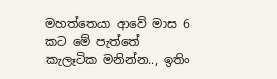මහත්තෙයා ආවේ මාස 6 කට මේ පැත්තේ කැලෑටික මනින්න.., ඉතිං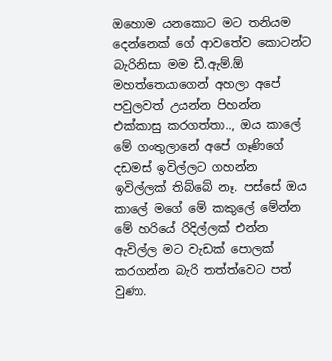ඔහොම යනකොට මට තනියම දෙන්නෙක් ගේ ආවතේව කොටන්ට බැරිනිසා මම ඩී.ඇම්.ඕ මහත්තෙයාගෙන් අහලා අපේ පවුලවත් උයන්න පිහන්න එක්කාසු කරගත්තා.., ඔය කාලේ මේ ගංතුලානේ අපේ ගෑණිගේ දඩමස් ඉවිල්ලට ගහන්න ඉවිල්ලක් තිබ්බේ නෑ. පස්සේ ඔය කාලේ මගේ මේ කකුලේ මේන්න මේ හරියේ රිදිල්ලක් එන්න ඇවිල්ල මට වැඩක් පොලක් කරගන්න බැරි තත්ත්වෙට පත් වුණා.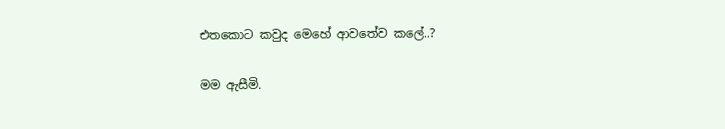එතකොට කවුද මෙහේ ආවතේව කලේ..?

මම ඇසීමි.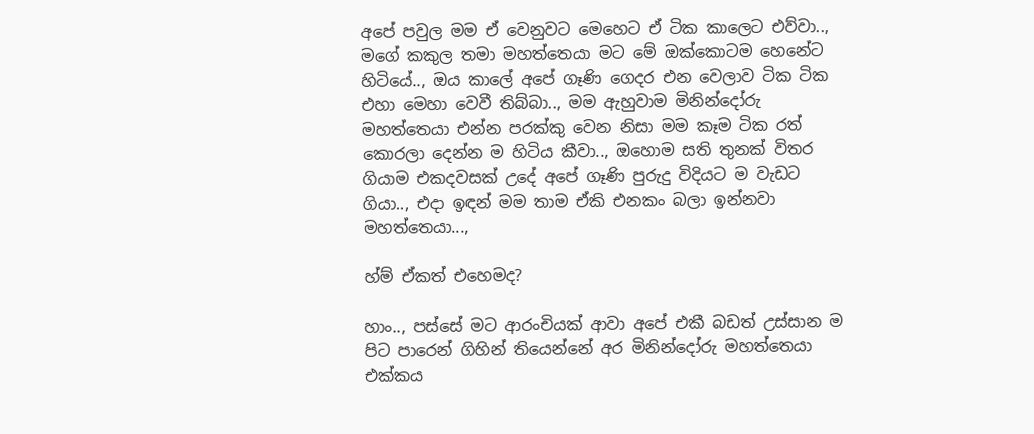අපේ පවුල මම ඒ වෙනුවට මෙහෙට ඒ ටික කාලෙට එව්වා.., මගේ කකුල තමා මහත්තෙයා මට මේ ඔක්කොටම හෙනේට හිටියේ.., ඔය කාලේ අපේ ගෑණි ගෙදර එන වෙලාව ටික ටික එහා මෙහා වෙවී තිබ්බා.., මම ඇහුවාම මිනින්දෝරු මහත්තෙයා එන්න පරක්කු වෙන නිසා මම කෑම ටික රත් කොරලා දෙන්න ම හිටිය කීවා.., ඔහොම සති තුනක් විතර ගියාම එකදවසක් උදේ අපේ ගෑණි පුරුදු විදියට ම වැඩට ගියා.., එදා ඉඳන් මම තාම ඒකි එනකං බලා ඉන්නවා මහත්තෙයා...,

හ්ම් ඒකත් එහෙමද?

හාං.., පස්සේ මට ආරංචියක් ආවා අපේ එකී බඩත් උස්සාන ම පිට පාරෙන් ගිහින් තියෙන්නේ අර මිනින්දෝරු මහත්තෙයා එක්කය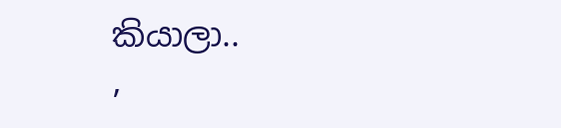කියාලා..
,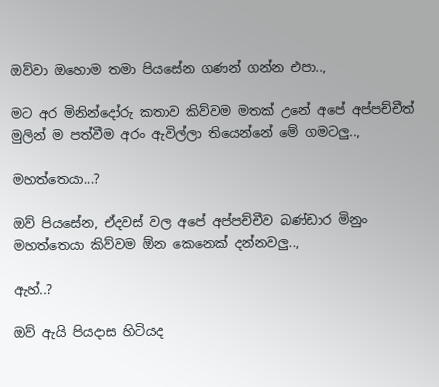ඔව්වා ඔහොම තමා පියසේන ගණන් ගන්න එපා..,

මට අර මිනින්දෝරු කතාව කිව්වම මතක් උනේ අපේ අප්පච්චීත් මුලින් ම පත්වීම අරං ඇවිල්ලා තියෙන්නේ මේ ගමටලු..,

මහත්තෙයා...?

ඔව් පියසේන, ඒදවස් වල අපේ අප්පච්චීව බණ්ඩාර මිනුං මහත්තෙයා කිව්වම ඕන කෙනෙක් දන්නවලු..,

ඇහ්..?

ඔව් ඇයි පියදාස හිටියද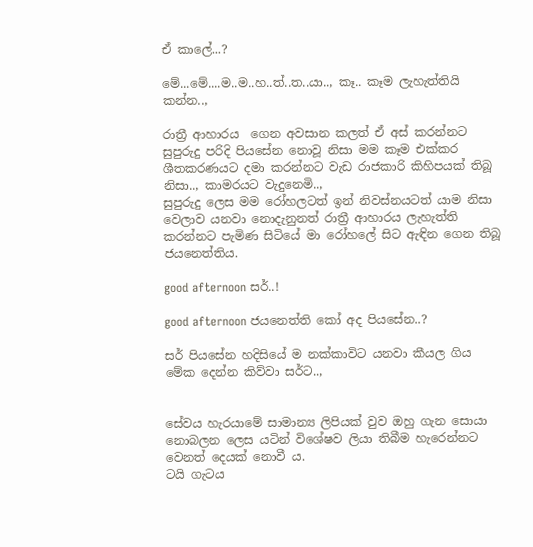ඒ කාලේ...?

මේ...මේ....ම..ම..හ..ත්..ත..යා.., කෑ.. කෑම ලැහැත්තියි කන්න..,

රාත්‍රී ආහාරය  ගෙන අවසාන කලත් ඒ අස් කරන්නට සුපුරුදු පරිදි පියසේන නොවූ නිසා මම කෑම එක්කර ශීතකරණයට දමා කරන්නට වැඩ රාජකාරි කිහිපයක් තිබූ නිසා.., කාමරයට වැදුනෙමි..,
සුපුරුදු ලෙස මම රෝහලටත් ඉන් නිවස්නයටත් යාම නිසා වෙලාව යනවා නොදැනුනත් රාත්‍රී ආහාරය ලැහැත්ති කරන්නට පැමිණ සිටියේ මා රෝහලේ සිට ඇඳින ගෙන තිබූ ජයනෙත්තිය.

good afternoon සර්..!

good afternoon ජයනෙත්ති කෝ අද පියසේන..?

සර් පියසේන හදිසියේ ම නක්කාවිට යනවා කීයල ගිය මේක දෙන්න කිව්වා සර්ට..,


සේවය හැරයාමේ සාමාන්‍ය ලිපියක් වුව ඔහු ගැන සොයා නොබලන ලෙස යටින් විශේෂව ලියා තිබීම හැරෙන්නට වෙනත් දෙයක් නොවී ය.
ටයි ගැටය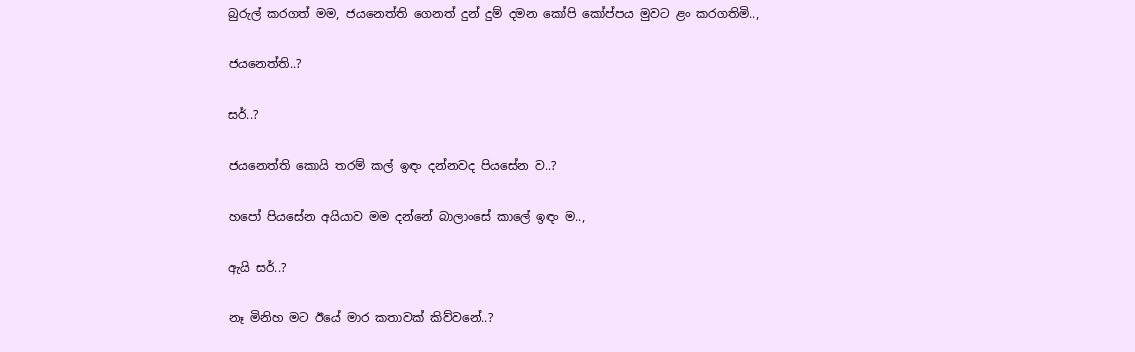බුරුල් කරගත් මම, ජයනෙත්ති ගෙනත් දුන් දුම් දමන කෝපි කෝප්පය මුවට ළං කරගතිමි..,

ජයනෙත්ති..?

සර්..?

ජයනෙත්ති කොයි තරම් කල් ඉඳං දන්නවද පියසේන ව..?

හපෝ පියසේන අයියාව මම දන්නේ බාලාංසේ කාලේ ඉඳං ම..,

ඇයි සර්..?

නෑ මිනිහ මට ඊයේ මාර කතාවක් කිව්වනේ..?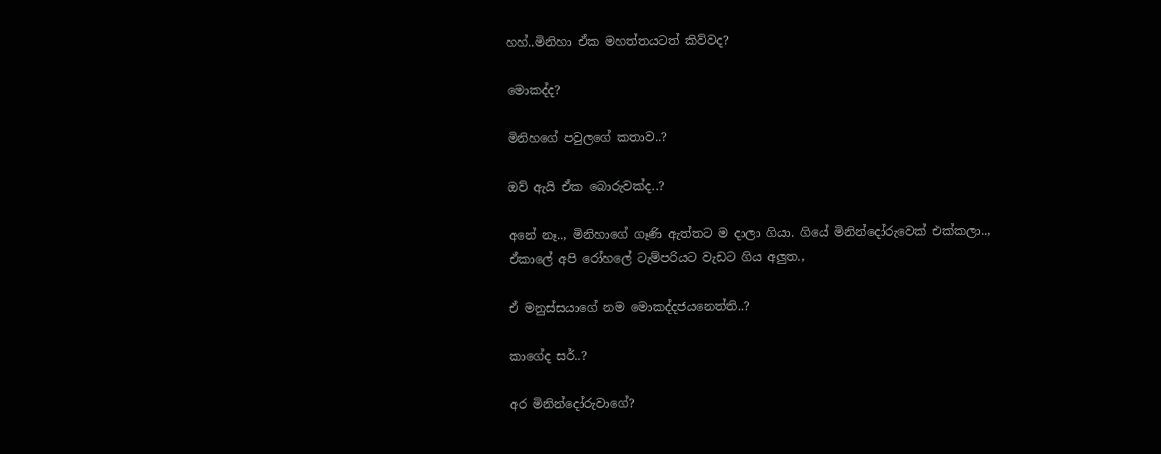හහ්..මිනිහා ඒක මහත්තයටත් කිව්වද?

මොකද්ද?

මිනිහගේ පවුලගේ කතාව..?

ඔව් ඇයි ඒක බොරුවක්ද..?

අනේ නෑ.., මිනිහාගේ ගෑණි ඇත්තට ම දාලා ගියා. ගියේ මිනින්දෝරුවෙක් එක්කලා..,
ඒකාලේ අපි රෝහලේ ටැම්පරියට වැඩට ගිය අලුත.,

ඒ මනුස්සයාගේ නම මොකද්දජයනෙත්ති..?

කාගේද සර්..?

අර මිනින්දෝරුවාගේ?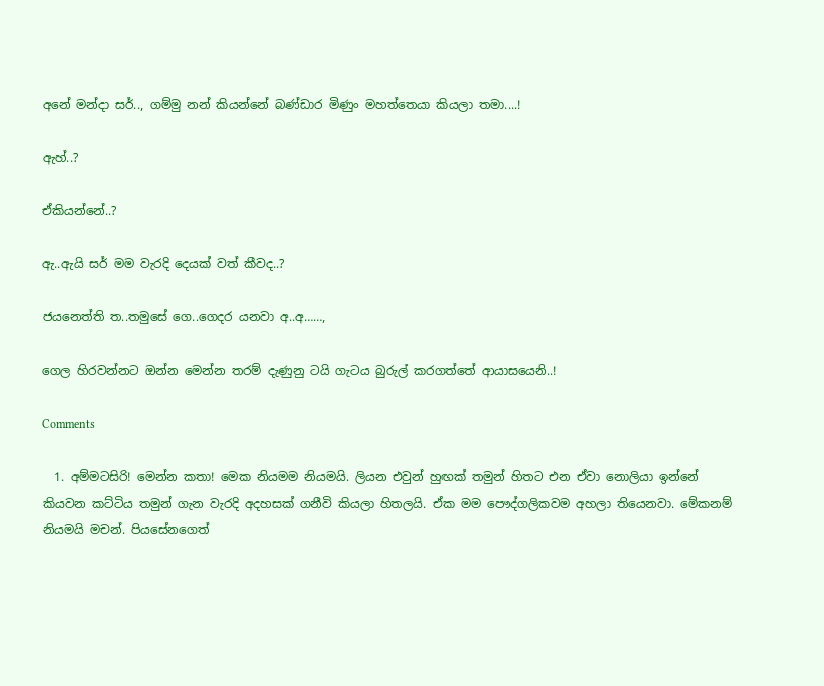අනේ මන්දා සර්.., ගම්මු නන් කියන්නේ බණ්ඩාර මිණුං මහත්තෙයා කියලා තමා....!

ඇහ්..?

ඒකියන්නේ..?

ඇ..ඇයි සර් මම වැරදි දෙයක් වත් කීවද..?

ජයනෙත්ති ත..තමුසේ ගෙ..ගෙදර යනවා අ..අ……,

ගෙල හිරවන්නට ඔන්න මෙන්න තරම් දැණුනු ටයි ගැටය බුරුල් කරගත්තේ ආයාසයෙනි..!

Comments

  1. අම්මටසිරි! මෙන්න කතා! මෙක නියමම නියමයි. ලියන එවුන් හුඟක් තමුන් හිතට එන ඒවා නොලියා ඉන්නේ කියවන කට්ටිය තමුන් ගැන වැරදි අදහසක් ගනීවි කියලා හිතලයි. ඒක මම පෞද්ගලිකවම අහලා තියෙනවා. මේකනම් නියමයි මචන්. පියසේනගෙත්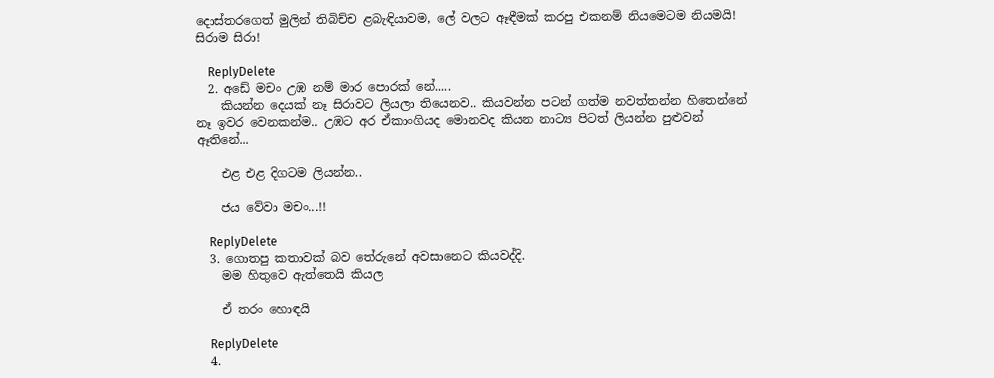දොස්තරගෙත් මුලින් තිබිච්ච ළබැඳියාවම, ලේ වලට ඈඳීමක් කරපු එකනම් නියමෙටම නියමයි! සිරාම සිරා!

    ReplyDelete
  2. අඩේ මචං උඹ නම් මාර පොරක් නේ.....
    කියන්න දෙයක් නෑ සිරාවට ලියලා තියෙනව.. කියවන්න පටන් ගත්ම නවත්තන්න හිතෙන්නේ නෑ ඉවර වෙනකන්ම.. උඹට අර ඒකාංගියද මොනවද කියන නාට්‍ය පිටත් ලියන්න පුළුවන් ඈතිනේ...

    එළ එළ දිගටම ලියන්න..

    ජය වේවා මචං...!!

    ReplyDelete
  3. ගොතපු කතාවක් බව තේරුනේ අවසානෙට කියවද්දි.
    මම හිතුවෙ ඇත්තෙයි කියල

    ඒ තරං හොඳයි

    ReplyDelete
  4.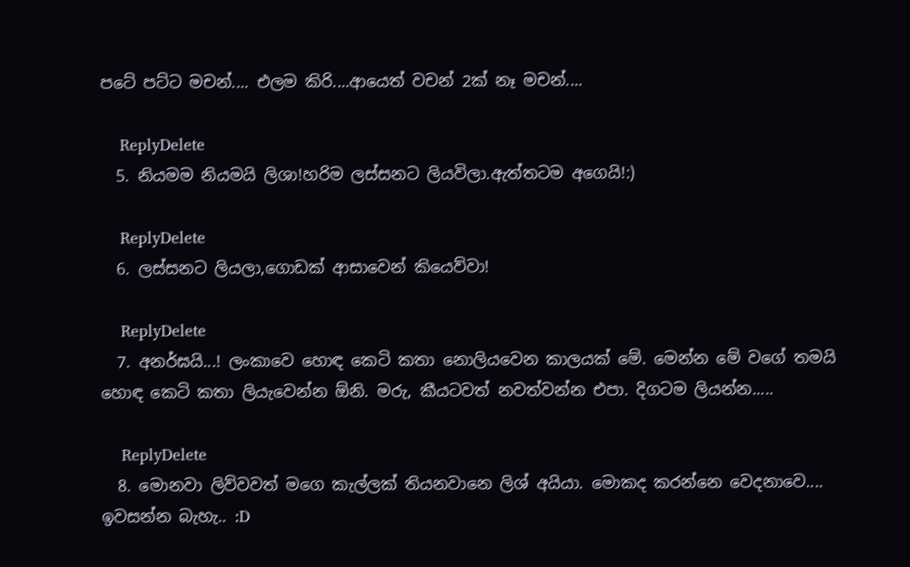පටේ පට්ට මචන්.... එලම කිරි....ආයෙත් වචන් 2ක් නෑ මචන්....

    ReplyDelete
  5. නියමම නියමයි ලිශා!හරිම ලස්සනට ලියවිලා.ඇත්තටම අගෙයි!:)

    ReplyDelete
  6. ලස්සනට ලියලා,ගොඩක් ආසාවෙන් කියෙව්වා!

    ReplyDelete
  7. අනර්ඝයි...! ලංකාවෙ හොඳ කෙටි කතා නොලියවෙන කාලයක් මේ. මෙන්න මේ වගේ තමයි හොඳ කෙටි කතා ලියැවෙන්න ඕනි. මරු, කීයටවත් නවත්වන්න එපා. දිගටම ලියන්න.....

    ReplyDelete
  8. මොනවා ලිව්වවත් මගෙ කැල්ලක් තියනවානෙ ලිශ් අයියා. මොකද කරන්නෙ වෙදනාවෙ.... ඉවසන්න බැහැ.. :D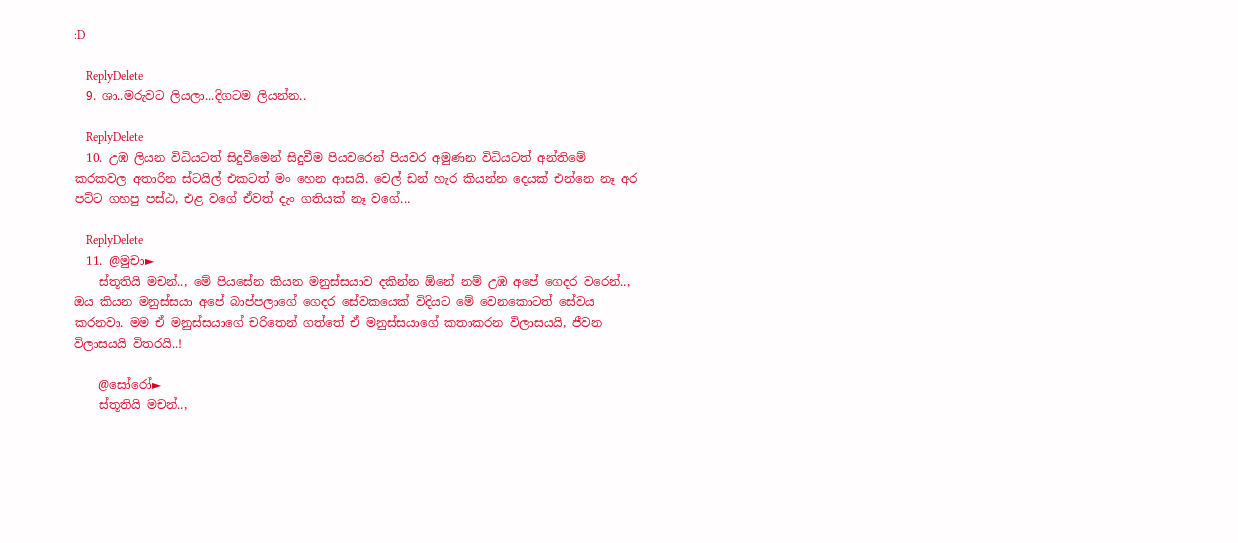:D

    ReplyDelete
  9. ශා..මරුවට ලියලා...දිගටම ලියන්න..

    ReplyDelete
  10. උඹ ලියන විධියටත් සිදුවීමෙන් සිදුවීම පියවරෙන් පියවර අමුණන විධියටත් අන්තිමේ කරකවල අතාරින ස්ටයිල් එකටත් මං හෙන ආසයි. වෙල් ඩන් හැර කියන්න දෙයක් එන්නෙ නෑ අර පට්ට ගහපු පස්ඨ, එළ වගේ ඒවත් දැං ගතියක් නෑ වගේ...

    ReplyDelete
  11. @මුචා►
    ස්තූතියි මචන්.., මේ පියසේන කියන මනුස්සයාව දකින්න ඕනේ නම් උඹ අපේ ගෙදර වරෙන්.., ඔය කියන මනුස්සයා අපේ බාප්පලාගේ ගෙදර සේවකයෙක් විදියට මේ වෙනකොටත් සේවය කරනවා. මම ඒ මනුස්සයාගේ චරිතෙන් ගත්තේ ඒ මනුස්සයාගේ කතාකරන විලාසයයි, ජීවන විලාසයයි විතරයි..!

    @සෝරෝ►
    ස්තූතියි මචන්..,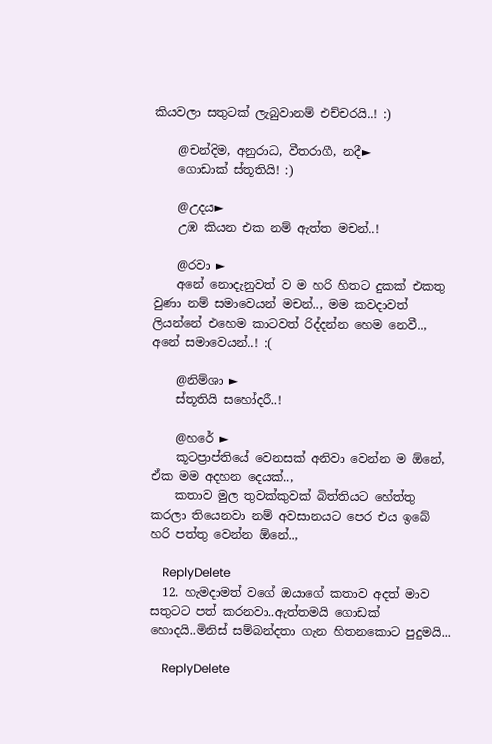කියවලා සතුටක් ලැබුවානම් එච්චරයි..! :)

    @චන්දිම, අනුරාධ, වීතරාගී, නදී►
    ගොඩාක් ස්තූතියි! :)

    @උදය►
    උඹ කියන එක නම් ඇත්ත මචන්..!

    @රවා ►
    අනේ නොදැනුවත් ව ම හරි හිතට දුකක් එකතු වුණා නම් සමාවෙයන් මචන්.., මම කවදාවත් ලියන්නේ එහෙම කාටවත් රිද්දන්න හෙම නෙවී.., අනේ සමාවෙයන්..! :(

    @නිම්ශා ►
    ස්තූතියි සහෝදරී..!

    @හරේ ►
    කූටප්‍රාප්තියේ වෙනසක් අනිවා වෙන්න ම ඕනේ, ඒක මම අදහන දෙයක්..,
    කතාව මුල තුවක්කුවක් බිත්තියට හේත්තු කරලා තියෙනවා නම් අවසානයට පෙර එය ඉබේ හරි පත්තු වෙන්න ඕනේ..,

    ReplyDelete
  12. හැමදාමත් වගේ ඔයාගේ කතාව අදත් මාව සතුටට පත් කරනවා..ඇත්තමයි ගොඩක් හොදයි..මිනිස් සම්බන්දතා ගැන හිතනකොට පුදුමයි...

    ReplyDelete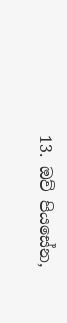13. ඔව් පියසේන,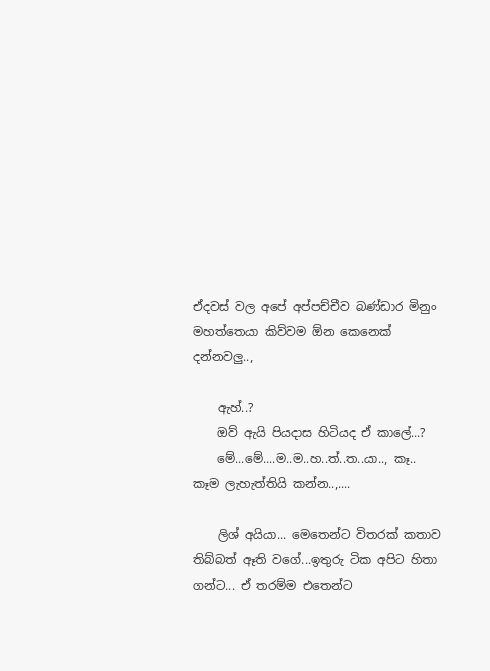ඒදවස් වල අපේ අප්පච්චීව බණ්ඩාර මිනුං මහත්තෙයා කිව්වම ඕන කෙනෙක් දන්නවලු..,

    ඇහ්..?
    ඔව් ඇයි පියදාස හිටියද ඒ කාලේ...?
    මේ...මේ....ම..ම..හ..ත්..ත..යා.., කෑ.. කෑම ලැහැත්තියි කන්න..,....

    ලිශ් අයියා... මෙතෙන්ට විතරක් කතාව තිබ්බත් ඈති වගේ...ඉතුරු ටික අපිට හිතා ගන්ට... ඒ තරම්ම එතෙන්ට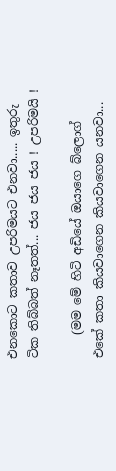එනකොට කතාව උපරිමයට එනවා..... ඉතුරු ටික තිබ්බත් නෑතත්... ජය ජය ජය ! උපරිමයි !

    (මම මේ හිටි අඩියේ ඔයාගෙ බ්ලොග් එකේ කතා කියවාගෙන කියවාගෙන යනවා...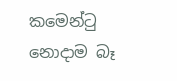කමෙන්ටු නොදාම බෑ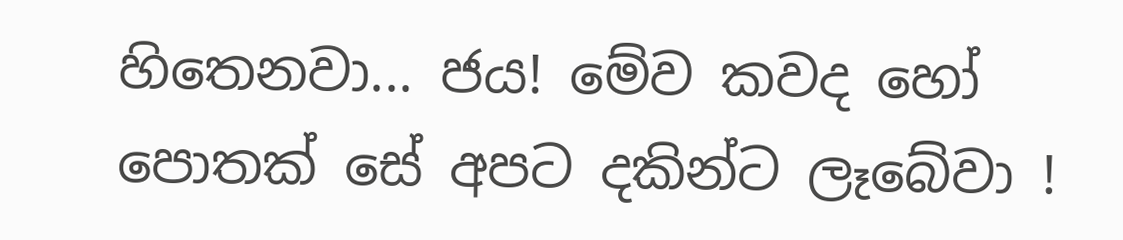හිතෙනවා... ජය! මේව කවද හෝ පොතක් සේ අපට දකින්ට ලෑබේවා !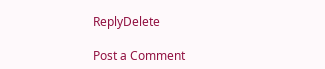ReplyDelete

Post a Comment